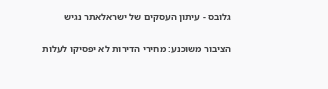גלובס - עיתון העסקים של ישראלאתר נגיש

הציבור משוכנע: מחירי הדירות לא יפסיקו לעלות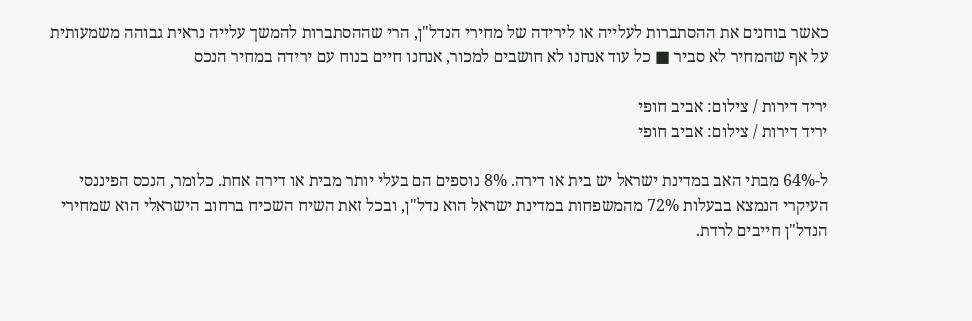כאשר בוחנים את ההסתברות לעלייה או לירידה של מחירי הנדל"ן, הרי שההסתברות להמשך עלייה נראית גבוהה משמעותית על אף שהמחיר לא סביר ■ כל עוד אנחנו לא חושבים למכור, אנחנו חיים בנוח עם ירידה במחיר הנכס

יריד דירות / צילום: אביב חופי
יריד דירות / צילום: אביב חופי

ל-64% מבתי האב במדינת ישראל יש בית או דירה. 8% נוספים הם בעלי יותר מבית או דירה אחת. כלומר, הנכס הפיננסי העיקרי הנמצא בבעלות 72% מהמשפחות במדינת ישראל הוא נדל"ן, ובכל זאת השיח השכיח ברחוב הישראלי הוא שמחירי הנדל"ן חייבים לרדת.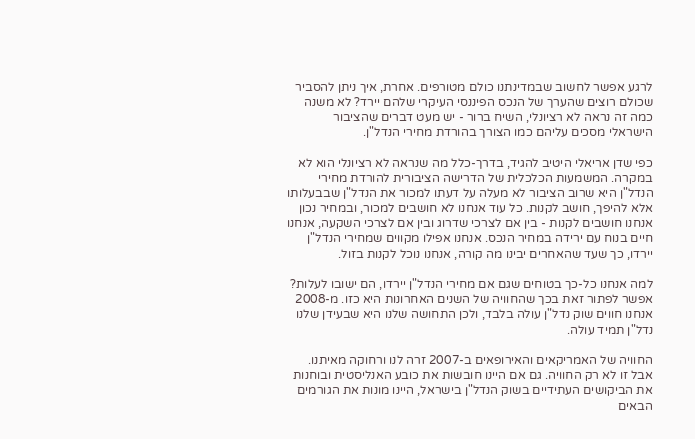לרגע אפשר לחשוב שבמדינתנו כולם מטורפים. אחרת, איך ניתן להסביר שכולם רוצים שהערך של הנכס הפיננסי העיקרי שלהם יירד? לא משנה כמה זה נראה לא רציונלי, השיח ברור - יש מעט דברים שהציבור הישראלי מסכים עליהם כמו הצורך בהורדת מחירי הנדל"ן.

כפי שדן אריאלי היטיב להגיד, בדרך-כלל מה שנראה לא רציונלי הוא לא במקרה. המשמעות הכלכלית של הדרישה הציבורית להורדת מחירי הנדל"ן היא שרוב הציבור לא מעלה על דעתו למכור את הנדל"ן שבבעלותו אלא להיפך, חושב לקנות. כל עוד אנחנו לא חושבים למכור, ובמחיר נכון אנחנו חושבים לקנות - בין אם לצרכי שדרוג ובין אם לצרכי השקעה, אנחנו חיים בנוח עם ירידה במחיר הנכס. אנחנו אפילו מקווים שמחירי הנדל"ן יירדו, כך שעד שהאחרים יבינו מה קורה, אנחנו נוכל לקנות בזול.

למה אנחנו כל-כך בטוחים שגם אם מחירי הנדל"ן יירדו, הם ישובו לעלות? אפשר לפתור זאת בכך שהחוויה של השנים האחרונות היא כזו. מ-2008 אנחנו חווים שוק נדל"ן עולה בלבד, ולכן התחושה שלנו היא שבעידן שלנו נדל"ן תמיד עולה.

החוויה של האמריקאים והאירופאים ב-2007 זרה לנו ורחוקה מאיתנו. אבל זו לא רק החוויה. גם אם היינו חובשות את כובע האנליסטית ובוחנות את הביקושים העתידיים בשוק הנדל"ן בישראל, היינו מונות את הגורמים הבאים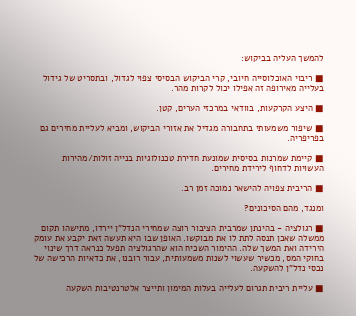להמשך העליה בביקוש:

■ ריבוי האוכלוסייה חיובי, קרי הביקוש הבסיסי צפוי לגדול, ובתסריט של גידול בעלייה מאירופה זה אפילו יכול לקרות מהר.

■ היצע הקרקעות, בוודאי במרכזי הערים, קטן.

■ שיפור משמעותי בתחבורה מגדיל את אזורי הביקוש, ומביא לעליית מחירים גם בפריפריה.

■ קיימת שמרנות בסיסית שמונעת חדירת טכנולוגיות בנייה זולות/מהירות העשויות לדחוף לירידת מחירים.

■ הריבית צפויה להישאר נמוכה זמן רב.

ומנגד, מהם הסיכונים?

■ רגולציה - בהינתן שמרבית הציבור רוצה שמחירי הנדל"ן יירדו, מתישהו תקום ממשלה שאכן תנסה לתת לו את מבוקשו. האופן שבו היא תעשה זאת יקבע את עומק הירידה ואת המשך שלה. ההימור השכיח הוא שהרגולציה תפעל כנראה דרך שינוי בחוקי המס, מכשיר שעשוי לשנות משמעותית, עבור רובנו, את כדאיות הרכישה של נכסי נדל"ן להשקעה.

■ עליית ריבית תגרום לעלייה בעלות המימון ותייצר אלטרנטיבות השקעה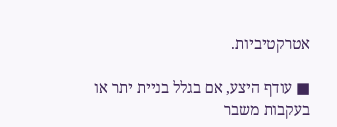אטרקטיביות.

■ עודף היצע, אם בגלל בניית יתר או בעקבות משבר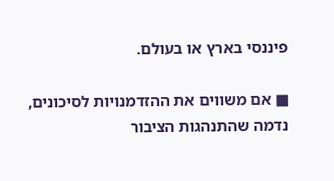פיננסי בארץ או בעולם.

■ אם משווים את ההזדמנויות לסיכונים, נדמה שהתנהגות הציבור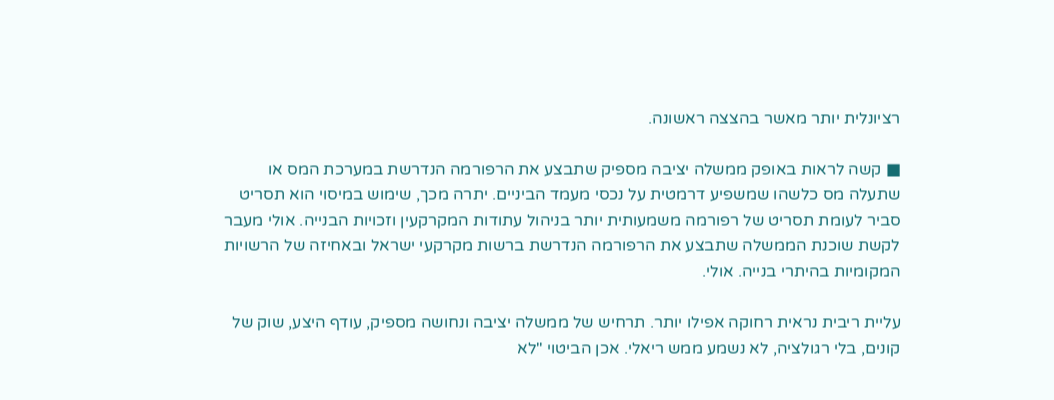רציונלית יותר מאשר בהצצה ראשונה.

■ קשה לראות באופק ממשלה יציבה מספיק שתבצע את הרפורמה הנדרשת במערכת המס או שתעלה מס כלשהו שמשפיע דרמטית על נכסי מעמד הביניים. יתרה מכך, שימוש במיסוי הוא תסריט סביר לעומת תסריט של רפורמה משמעותית יותר בניהול עתודות המקרקעין וזכויות הבנייה. אולי מעבר לקשת שוכנת הממשלה שתבצע את הרפורמה הנדרשת ברשות מקרקעי ישראל ובאחיזה של הרשויות המקומיות בהיתרי בנייה. אולי.

עליית ריבית נראית רחוקה אפילו יותר. תרחיש של ממשלה יציבה ונחושה מספיק, עודף היצע, שוק של קונים, בלי רגולציה, לא נשמע ממש ריאלי. אכן הביטוי "לא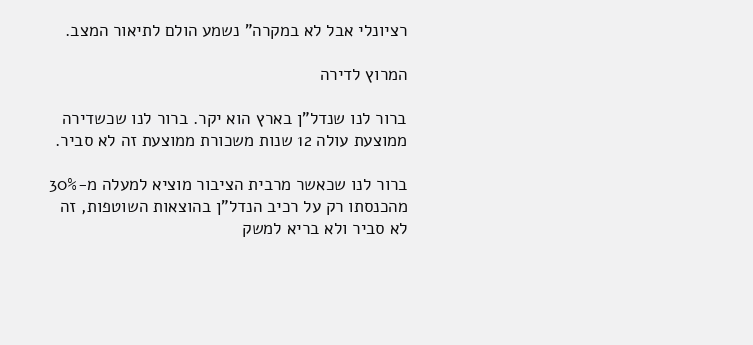רציונלי אבל לא במקרה" נשמע הולם לתיאור המצב.

המרוץ לדירה

ברור לנו שנדל"ן בארץ הוא יקר. ברור לנו שכשדירה ממוצעת עולה 12 שנות משכורת ממוצעת זה לא סביר.

ברור לנו שכאשר מרבית הציבור מוציא למעלה מ-30% מהכנסתו רק על רכיב הנדל"ן בהוצאות השוטפות, זה לא סביר ולא בריא למשק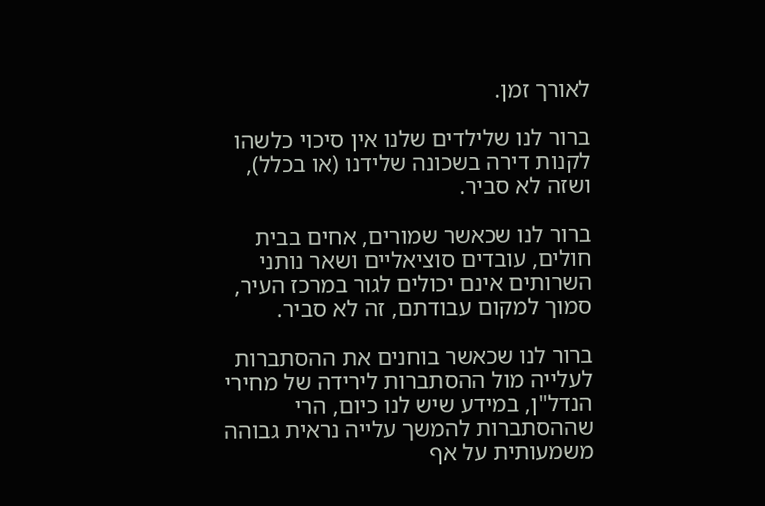לאורך זמן.

ברור לנו שלילדים שלנו אין סיכוי כלשהו לקנות דירה בשכונה שלידנו (או בכלל), ושזה לא סביר.

ברור לנו שכאשר שמורים, אחים בבית חולים, עובדים סוציאליים ושאר נותני השרותים אינם יכולים לגור במרכז העיר, סמוך למקום עבודתם, זה לא סביר.

ברור לנו שכאשר בוחנים את ההסתברות לעלייה מול ההסתברות לירידה של מחירי הנדל"ן, במידע שיש לנו כיום, הרי שההסתברות להמשך עלייה נראית גבוהה משמעותית על אף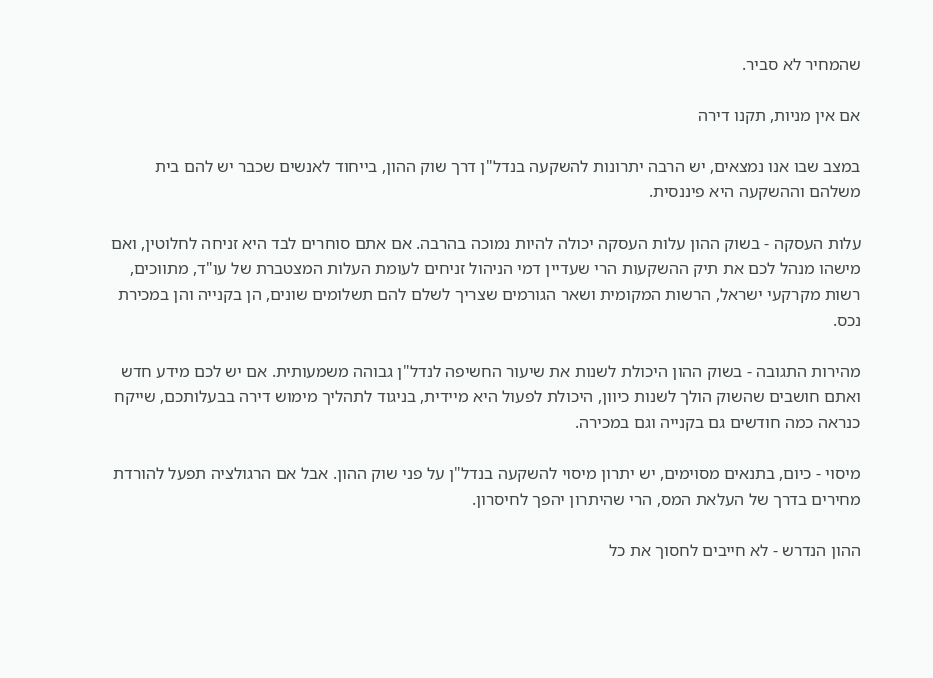שהמחיר לא סביר.

אם אין מניות, תקנו דירה

במצב שבו אנו נמצאים, יש הרבה יתרונות להשקעה בנדל"ן דרך שוק ההון, בייחוד לאנשים שכבר יש להם בית משלהם וההשקעה היא פיננסית.

עלות העסקה - בשוק ההון עלות העסקה יכולה להיות נמוכה בהרבה. אם אתם סוחרים לבד היא זניחה לחלוטין, ואם מישהו מנהל לכם את תיק ההשקעות הרי שעדיין דמי הניהול זניחים לעומת העלות המצטברת של עו"ד, מתווכים, רשות מקרקעי ישראל, הרשות המקומית ושאר הגורמים שצריך לשלם להם תשלומים שונים, הן בקנייה והן במכירת נכס.

מהירות התגובה - בשוק ההון היכולת לשנות את שיעור החשיפה לנדל"ן גבוהה משמעותית. אם יש לכם מידע חדש ואתם חושבים שהשוק הולך לשנות כיוון, היכולת לפעול היא מיידית, בניגוד לתהליך מימוש דירה בבעלותכם, שייקח כנראה כמה חודשים גם בקנייה וגם במכירה.

מיסוי - כיום, בתנאים מסוימים, יש יתרון מיסוי להשקעה בנדל"ן על פני שוק ההון. אבל אם הרגולציה תפעל להורדת מחירים בדרך של העלאת המס, הרי שהיתרון יהפך לחיסרון.

ההון הנדרש - לא חייבים לחסוך את כל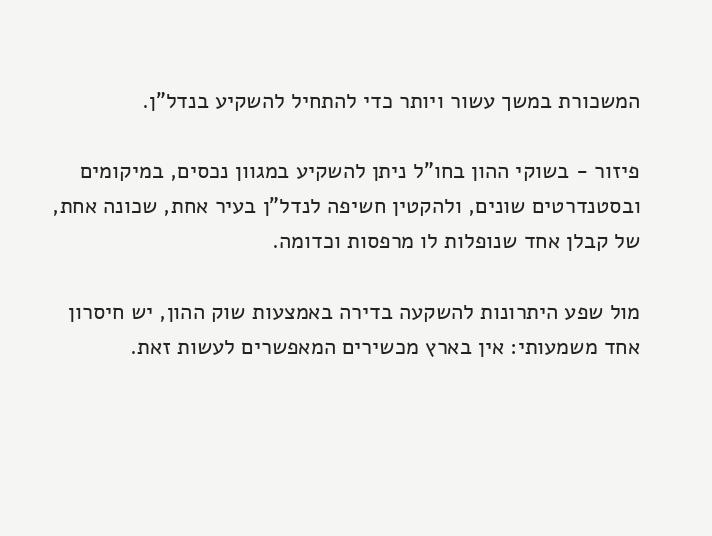המשכורת במשך עשור ויותר כדי להתחיל להשקיע בנדל"ן.

פיזור - בשוקי ההון בחו"ל ניתן להשקיע במגוון נכסים, במיקומים ובסטנדרטים שונים, ולהקטין חשיפה לנדל"ן בעיר אחת, שכונה אחת, של קבלן אחד שנופלות לו מרפסות וכדומה.

מול שפע היתרונות להשקעה בדירה באמצעות שוק ההון, יש חיסרון אחד משמעותי: אין בארץ מכשירים המאפשרים לעשות זאת.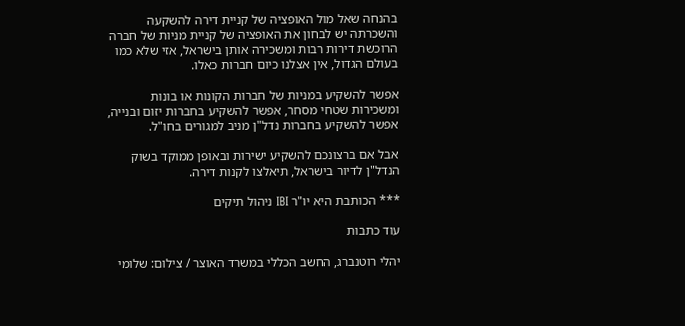בהנחה שאל מול האופציה של קניית דירה להשקעה והשכרתה יש לבחון את האופציה של קניית מניות של חברה הרוכשת דירות רבות ומשכירה אותן בישראל, אזי שלא כמו בעולם הגדול, אין אצלנו כיום חברות כאלו.

אפשר להשקיע במניות של חברות הקונות או בונות ומשכירות שטחי מסחר, אפשר להשקיע בחברות יזום ובנייה, אפשר להשקיע בחברות נדל"ן מניב למגורים בחו"ל.

אבל אם ברצונכם להשקיע ישירות ובאופן ממוקד בשוק הנדל"ן לדיור בישראל, תיאלצו לקנות דירה.

*** הכותבת היא יו"ר IBI ניהול תיקים

עוד כתבות

יהלי רוטנברג, החשב הכללי במשרד האוצר / צילום: שלומי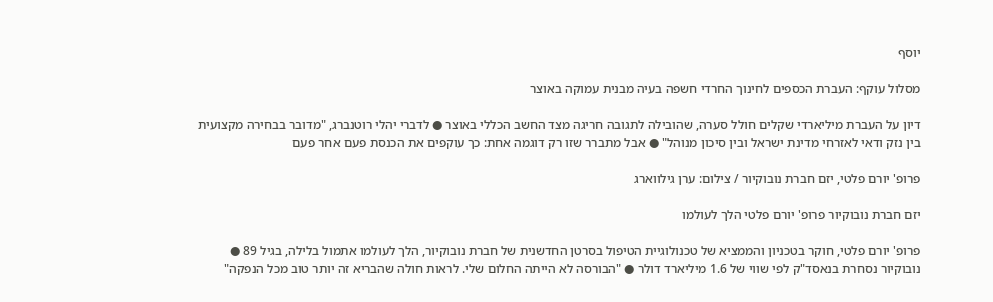יוסף

מסלול עוקף: העברת הכספים לחינוך החרדי חשפה בעיה מבנית עמוקה באוצר

דיון על העברת מיליארדי שקלים חולל סערה, שהובילה לתגובה חריגה מצד החשב הכללי באוצר ● לדברי יהלי רוטנברג, "מדובר בבחירה מקצועית בין נזק ודאי לאזרחי מדינת ישראל ובין סיכון מנוהל" ● אבל מתברר שזו רק דוגמה אחת: כך עוקפים את הכנסת פעם אחר פעם

פרופ' יורם פלטי, יזם חברת נובוקיור / צילום: ערן גילווארג

יזם חברת נובוקיור פרופ' יורם פלטי הלך לעולמו

פרופ' יורם פלטי, חוקר בטכניון והממציא של טכנולוגיית הטיפול בסרטן החדשנית של חברת נובוקיור, הלך לעולמו אתמול בלילה, בגיל 89 ● נובוקיור נסחרת בנאסד"ק לפי שווי של 1.6 מיליארד דולר ● "הבורסה לא הייתה החלום שלי. לראות חולה שהבריא זה יותר טוב מכל הנפקה"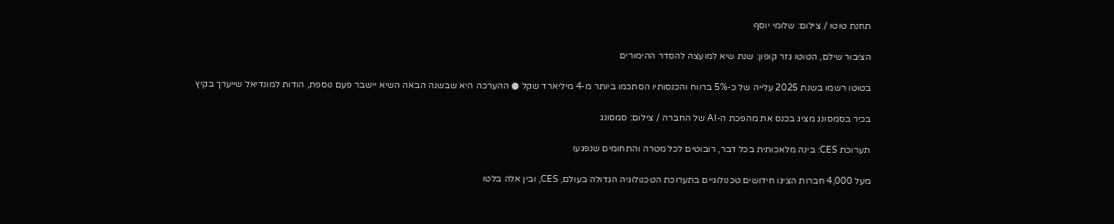תחנת טוטו / צילום: שלומי יוסף

הציבור שילם, הטוטו גזר קופון: שנת שיא למועצה להסדר ההימורים

בטוטו רשמו בשנת 2025 עלייה של כ-5% ברווח והכנסותיו הסתכמו ביותר מ-4 מיליארד שקל ● ההערכה היא שבשנה הבאה השיא יישבר פעם נוספת, הודות למונדיאל שייערך בקיץ

בכיר בסמסונג מציג בכנס את מהפכת ה-AI של החברה / צילום: סמסונג

תערוכת CES: בינה מלאכותית בכל דבר, רובוטים לכל מטרה והתחומים שנפגעו

מעל 4,000 חברות הציגו חידושים טכנולוגיים בתערוכת הטכנולוגיה הגדולה בעולם, CES, ובין אלה בלטו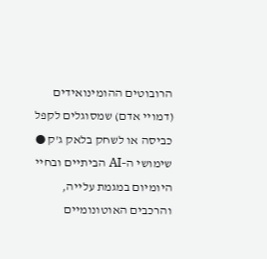הרובוטים ההומינואידים (דמויי אדם) שמסוגלים לקפל כביסה או לשחק בלאק ג'ק ● שימושי ה–AI הביתיים ובחיי היומיום במגמת עלייה, והרכבים האוטונומיים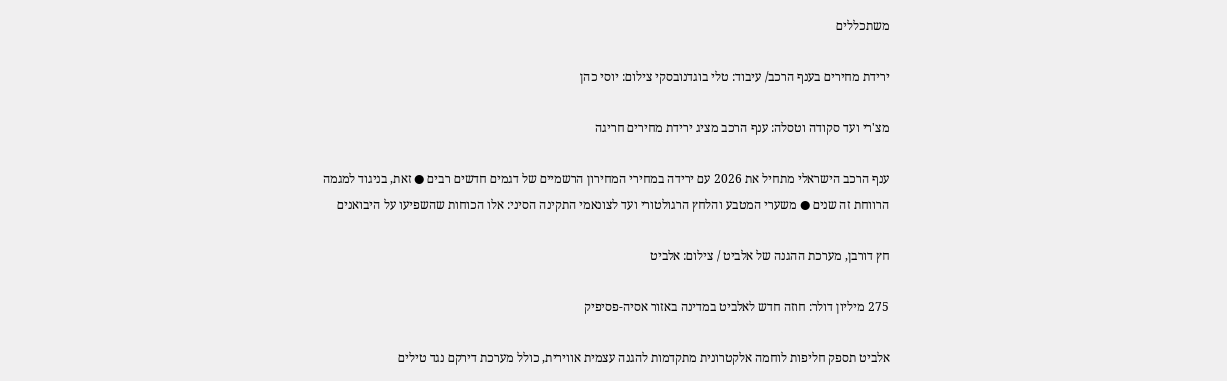משתכללים

ירידת מחירים בענף הרכב/ עיבוד: טלי בוגדנובסקי צילום: יוסי כהן

מצ'רי ועד סקודה וטסלה: ענף הרכב מציג ירידת מחירים חריגה

ענף הרכב הישראלי מתחיל את 2026 עם ירידה במחירי המחירון הרשמיים של דגמים חדשים רבים ● זאת, בניגוד למגמה הרווחת זה שנים ● משערי המטבע והלחץ הרגולטורי ועד לצונאמי התקינה הסיני: אלו הכוחות שהשפיעו על היבואנים

חץ דורבן, מערכת ההגנה של אלביט / צילום: אלביט

275 מיליון דולר: חוזה חדש לאלביט במדינה באזור אסיה-פסיפיק

אלביט תספק חליפות לוחמה אלקטרונית מתקדמות להגנה עצמית אווירית, כולל מערכת דירקם נגד טילים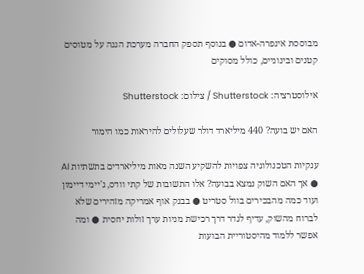מבוססת אינפרה-אדום ● בנוסף תספק החברה מערכת הגנה על מטוסים קטנים ובינוניים, כולל מסוקים

אילוסטרציה: Shutterstock / צילום: Shutterstock

האם יש בועה? 440 מיליארד דולר שעלולים להיראות כמו הימור

ענקיות הטכנולוגיה צפויות להשקיע השנה מאות מיליארדים בתשתיות AI ● אך האם השוק נמצא בבועה? אלו התשובות של קתי וודס, ג'יימי דיימון ועוד כמה מהבכירים בוול סטריט ● בבנק אוף אמריקה מזהירים שלא לברוח מהשוק, עדיף לגדר דרך רכישת מניות ערך זולות יחסית ● ומה אפשר ללמוד מהיסטוריית הבועות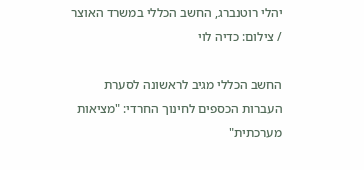יהלי רוטנברג, החשב הכללי במשרד האוצר / צילום: כדיה לוי

החשב הכללי מגיב לראשונה לסערת העברות הכספים לחינוך החרדי: "מציאות מערכתית"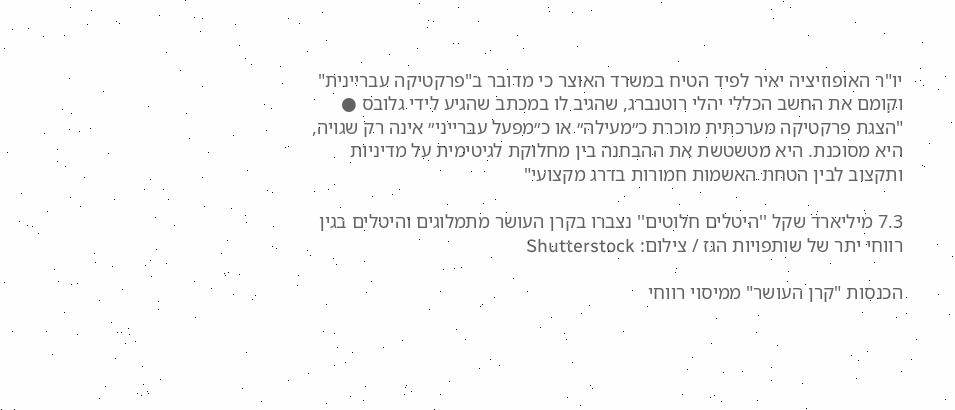יו"ר האופוזיציה יאיר לפיד הטיח במשרד האוצר כי מדובר ב"פרקטיקה עבריינית" וקומם את החשב הכללי יהלי רוטנברג, שהגיב לו במכתב שהגיע לידי גלובס ● "הצגת פרקטיקה מערכתית מוכרת כ״מעילה״ או כ״מפעל עברייני״ אינה רק שגויה, היא מסוכנת. היא מטשטשת את ההבחנה בין מחלוקת לגיטימית על מדיניות ותקצוב לבין הטחת האשמות חמורות בדרג מקצועי"

7.3 מיליארד שקל ''היטלים חלוטים'' נצברו בקרן העושר מתמלוגים והיטלים בגין רווחי יתר של שותפויות הגז / צילום: Shutterstock

הכנסות "קרן העושר" ממיסוי רווחי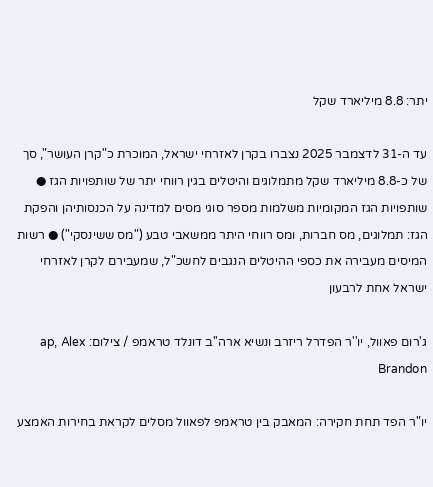יתר: 8.8 מיליארד שקל

עד ה-31 לדצמבר 2025 נצברו בקרן לאזרחי ישראל, המוכרת כ"קרן העושר", סך של כ-8.8 מיליארד שקל מתמלוגים והיטלים בגין רווחי יתר של שותפויות הגז ● שותפויות הגז המקומיות משלמות מספר סוגי מסים למדינה על הכנסותיהן והפקת הגז: תמלוגים, מס חברות, ומס רווחי היתר ממשאבי טבע ("מס ששינסקי") ● רשות המיסים מעבירה את כספי ההיטלים הנגבים לחשכ"ל, שמעבירם לקרן לאזרחי ישראל אחת לרבעון

ג'רום פאוול, יו''ר הפדרל ריזרב ונשיא ארה''ב דונלד טראמפ / צילום: ap, Alex Brandon

יו"ר הפד תחת חקירה: המאבק בין טראמפ לפאוול מסלים לקראת בחירות האמצע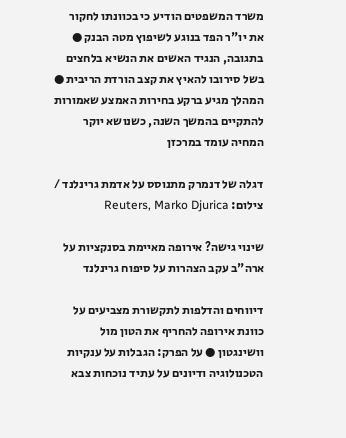משרד המשפטים הודיע כי בכוונתו לחקור את יו"ר הפד בנוגע לשיפוץ מטה הבנק ● בתגובה, הנגיד האשים את הנשיא בלחצים בשל סירובו להאיץ את קצב הורדת הריבית ● המהלך מגיע ברקע בחירות האמצע שאמורות להתקיים בהמשך השנה, כשנושא יוקר המחיה עומד במרכזן

דגלה של דנמרק מתנוסס על אדמת גרינלנד / צילום: Reuters, Marko Djurica

שינוי גישה? אירופה מאיימת בסנקציות על ארה"ב עקב הצהרות על סיפוח גרינלנד

דיווחים והדלפות לתקשורת מצביעים על כוונת אירופה להחריף את הטון מול וושינגטון ● על הפרק: הגבלות על ענקיות הטכנולוגיה ודיונים על עתיד נוכחות צבא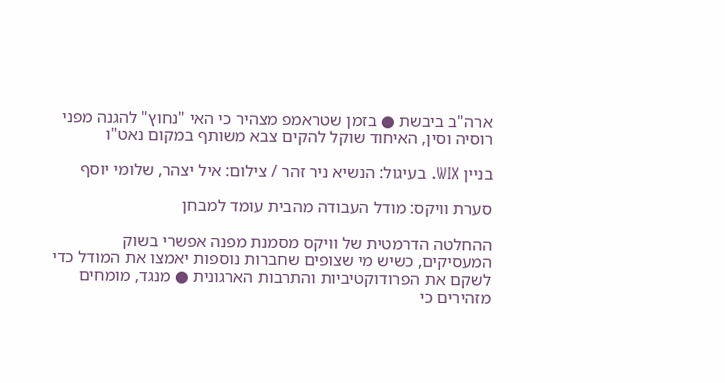ארה"ב ביבשת ● בזמן שטראמפ מצהיר כי האי "נחוץ" להגנה מפני רוסיה וסין, האיחוד שוקל להקים צבא משותף במקום נאט"ו

בניין WIX. בעיגול: הנשיא ניר זהר / צילום: איל יצהר, שלומי יוסף

סערת וויקס: מודל העבודה מהבית עומד למבחן

ההחלטה הדרמטית של וויקס מסמנת מפנה אפשרי בשוק המעסיקים, כשיש מי שצופים שחברות נוספות יאמצו את המודל כדי לשקם את הפרודוקטיביות והתרבות הארגונית ● מנגד, מומחים מזהירים כי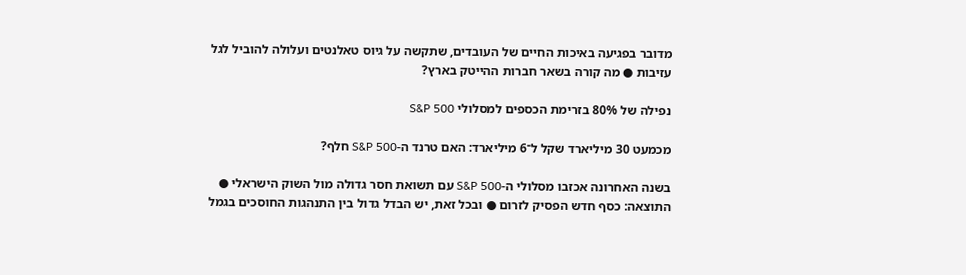מדובר בפגיעה באיכות החיים של העובדים, שתקשה על גיוס טאלנטים ועלולה להוביל לגל עזיבות ● מה קורה בשאר חברות ההייטק בארץ?

נפילה של 80% בזרימת הכספים למסלולי S&P 500

מכמעט 30 מיליארד שקל ל־6 מיליארד: האם טרנד ה-S&P 500 חלף?

בשנה האחרונה אכזבו מסלולי ה-S&P 500 עם תשואת חסר גדולה מול השוק הישראלי ● התוצאה: כסף חדש הפסיק לזרום ● ובכל זאת, יש הבדל גדול בין התנהגות החוסכים בגמל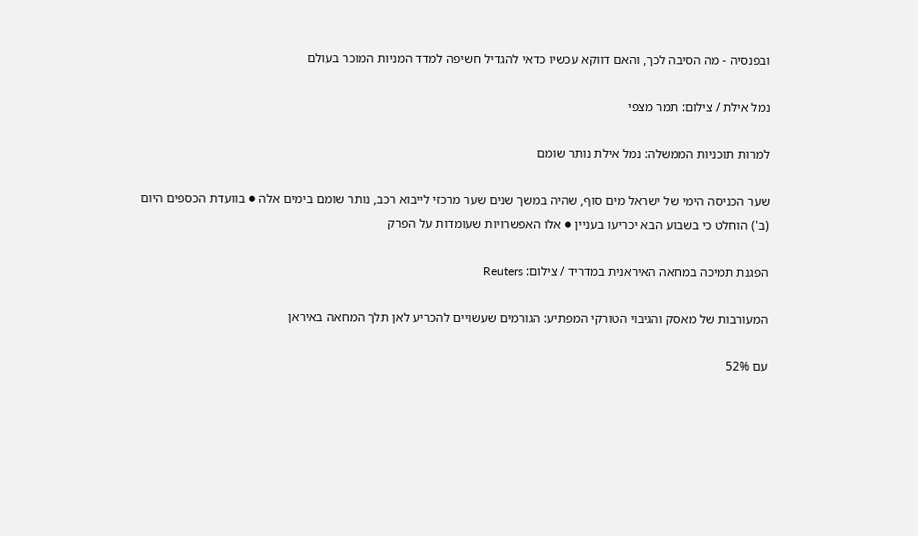ובפנסיה - מה הסיבה לכך, והאם דווקא עכשיו כדאי להגדיל חשיפה למדד המניות המוכר בעולם

נמל אילת / צילום: תמר מצפי

למרות תוכניות הממשלה: נמל אילת נותר שומם

שער הכניסה הימי של ישראל מים סוף, שהיה במשך שנים שער מרכזי לייבוא רכב, נותר שומם בימים אלה ● בוועדת הכספים היום (ב') הוחלט כי בשבוע הבא יכריעו בעניין ● אלו האפשרויות שעומדות על הפרק

הפגנת תמיכה במחאה האיראנית במדריד / צילום: Reuters

המעורבות של מאסק והגיבוי הטורקי המפתיע: הגורמים שעשויים להכריע לאן תלך המחאה באיראן

עם 52%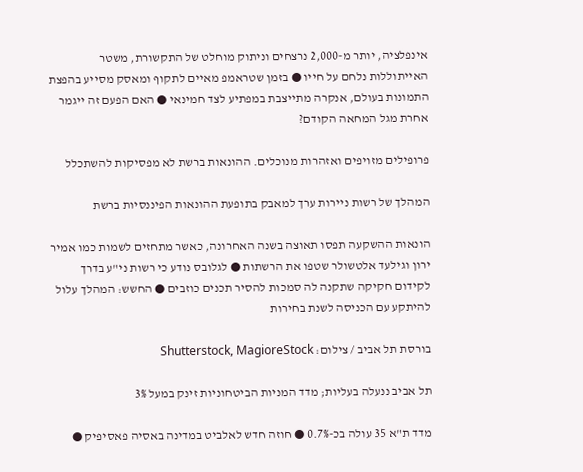אינפלציה, יותר מ-2,000 נרצחים וניתוק מוחלט של התקשורת, משטר האייתוללות נלחם על חייו ● בזמן שטראמפ מאיים לתקוף ומאסק מסייע בהפצת התמונות בעולם, אנקרה מתייצבת במפתיע לצד חמינאי ● האם הפעם זה ייגמר אחרת מגל המחאה הקודם?

פרופילים מזויפים ואזהרות מנוכלים. ההונאות ברשת לא מפסיקות להשתכלל

המהלך של רשות ניירות ערך למאבק בתופעת ההונאות הפיננסיות ברשת

הונאות ההשקעה תפסו תאוצה בשנה האחרונה, כאשר מתחזים לשמות כמו אמיר ירון וגילעד אלטשולר שטפו את הרשתות ● לגלובס נודע כי רשות ני"ע בדרך לקידום חקיקה שתקנה לה סמכות להסיר תכנים כוזבים ● החשש: המהלך עלול להיתקע עם הכניסה לשנת בחירות

בורסת תל אביב / צילום: Shutterstock, MagioreStock

תל אביב ננעלה בעליות; מדד המניות הביטחוניות זינק במעל 3%

מדד ת"א 35 עולה בכ-0.7% ● חוזה חדש לאלביט במדינה באסיה פאסיפיק ●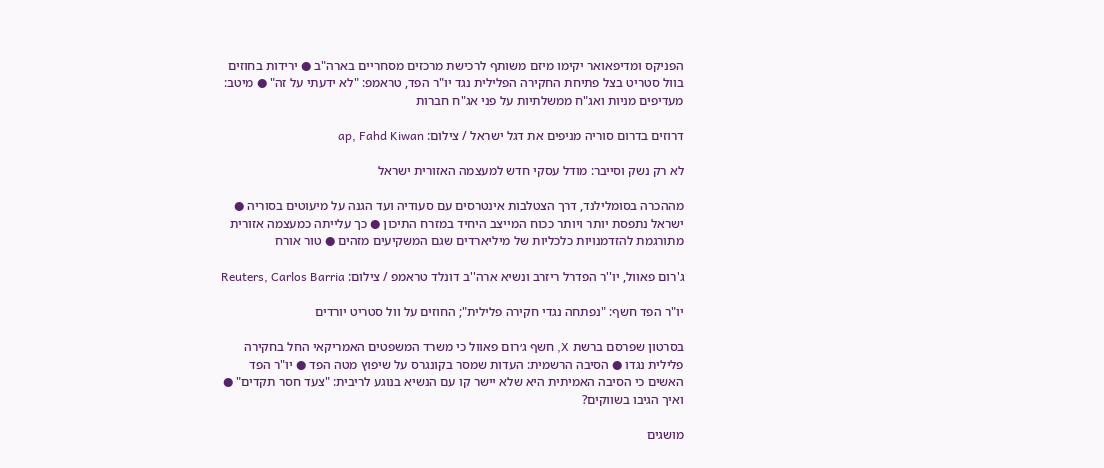הפניקס ומדיפאואר יקימו מיזם משותף לרכישת מרכזים מסחריים בארה"ב ● ירידות בחוזים בוול סטריט בצל פתיחת החקירה הפלילית נגד יו"ר הפד, טראמפ: "לא ידעתי על זה" ● מיטב: מעדיפים מניות ואג"ח ממשלתיות על פני אג"ח חברות

דרוזים בדרום סוריה מניפים את דגל ישראל / צילום: ap, Fahd Kiwan

לא רק נשק וסייבר: מודל עסקי חדש למעצמה האזורית ישראל

מההכרה בסומלילנד, דרך הצטלבות אינטרסים עם סעודיה ועד הגנה על מיעוטים בסוריה ● ישראל נתפסת יותר ויותר ככוח המייצב היחיד במזרח התיכון ● כך עלייתה כמעצמה אזורית מתורגמת להזדמנויות כלכליות של מיליארדים שגם המשקיעים מזהים ● טור אורח

ג'רום פאוול, יו''ר הפדרל ריזרב ונשיא ארה''ב דונלד טראמפ / צילום: Reuters, Carlos Barria

יו"ר הפד חשף: "נפתחה נגדי חקירה פלילית"; החוזים על וול סטריט יורדים

בסרטון שפרסם ברשת X, חשף ג׳רום פאוול כי משרד המשפטים האמריקאי החל בחקירה פלילית נגדו ● הסיבה הרשמית: העדות שמסר בקונגרס על שיפוץ מטה הפד ● יו"ר הפד האשים כי הסיבה האמיתית היא שלא יישר קו עם הנשיא בנוגע לריבית: "צעד חסר תקדים" ● ואיך הגיבו בשווקים?

מושגים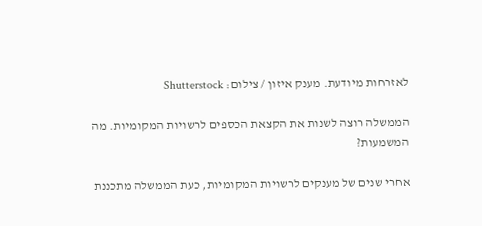לאזרחות מיודעת. מענק איזון / צילום: Shutterstock

הממשלה רוצה לשנות את הקצאת הכספים לרשויות המקומיות. מה המשמעות?

אחרי שנים של מענקים לרשויות המקומיות, כעת הממשלה מתכננת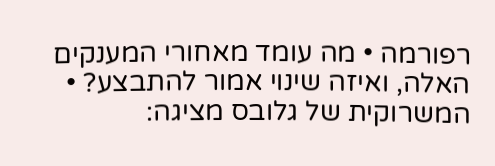רפורמה • מה עומד מאחורי המענקים האלה, ואיזה שינוי אמור להתבצע? • המשרוקית של גלובס מציגה: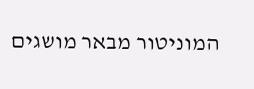המוניטור מבאר מושגים